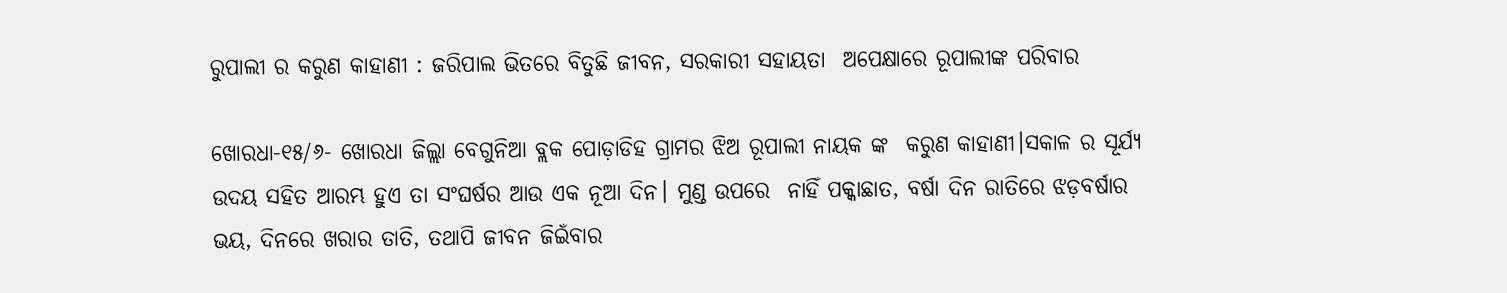ରୁପାଲୀ ର କରୁଣ କାହାଣୀ : ଜରିପାଲ ଭିତରେ ବିତୁଛି ଜୀବନ, ସରକାରୀ ସହାୟତା  ଅପେକ୍ଷାରେ ରୂପାଲୀଙ୍କ ପରିବାର

ଖୋରଧା-୧୫/୬- ଖୋରଧା ଜିଲ୍ଲା ବେଗୁନିଆ ବ୍ଲକ ପୋଡ଼ାଡିହ ଗ୍ରାମର ଝିଅ ରୂପାଲୀ ନାୟକ ଙ୍କ  କରୁଣ କାହାଣୀ।ସକାଳ ର ସୂର୍ଯ୍ୟ ଉଦୟ ସହିତ ଆରମ୍ଭ ହୁଏ ତା ସଂଘର୍ଷର ଆଉ ଏକ ନୂଆ ଦିନ। ମୁଣ୍ଡ ଉପରେ  ନାହିଁ ପକ୍କାଛାତ, ବର୍ଷା ଦିନ ରାତିରେ ଝଡ଼ବର୍ଷାର ଭୟ, ଦିନରେ ଖରାର ତାତି, ତଥାପି ଜୀବନ ଜିଇଁବାର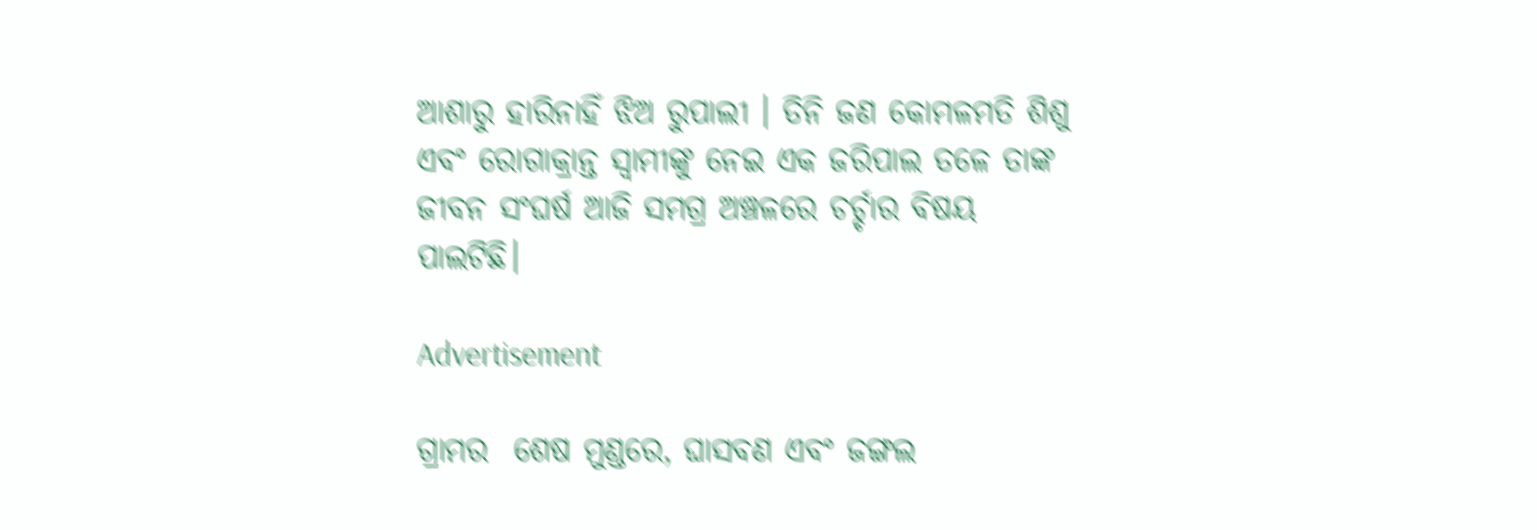ଆଶାରୁ ହାରିନାହିଁ ଝିଅ ରୁପାଲୀ । ତିନି ଜଣ କୋମଳମତି ଶିଶୁ ଏବଂ ରୋଗାକ୍ରାନ୍ତ ସ୍ୱାମୀଙ୍କୁ ନେଇ ଏକ ଜରିପାଲ ତଳେ ତାଙ୍କ ଜୀବନ ସଂଘର୍ଷ ଆଜି ସମଗ୍ର ଅଞ୍ଚଳରେ ଚର୍ଚ୍ଚାର ବିଷୟ ପାଲଟିଛି।

Advertisement

ଗ୍ରାମର  ଶେଷ ମୁଣ୍ଡରେ, ଘାସବଣ ଏବଂ ଜଙ୍ଗଲ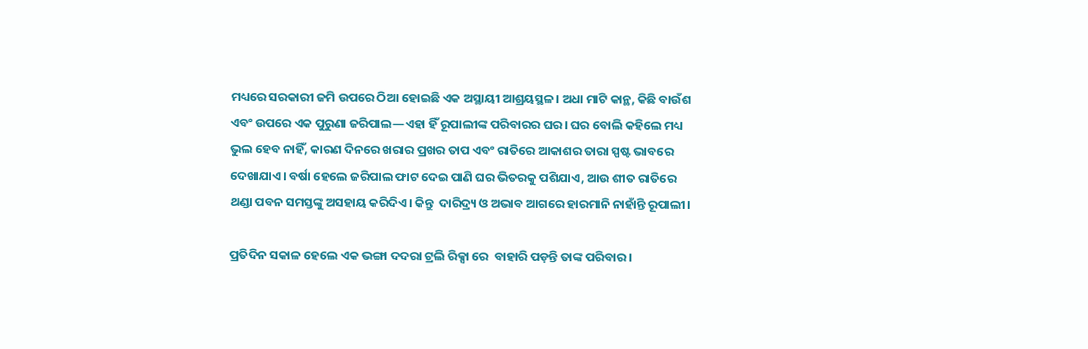ମଧ୍ୟରେ ସରକାରୀ ଜମି ଉପରେ ଠିଆ ହୋଇଛି ଏକ ଅସ୍ଥାୟୀ ଆଶ୍ରୟସ୍ଥଳ। ଅଧା ମାଟି କାନ୍ଥ, କିଛି ବାଉଁଶ ଏବଂ ଉପରେ ଏକ ପୁରୁଣା ଜରିପାଲ—ଏହା ହିଁ ରୂପାଲୀଙ୍କ ପରିବାରର ଘର। ଘର ବୋଲି କହିଲେ ମଧ୍ୟ ଭୁଲ ହେବ ନାହିଁ, କାରଣ ଦିନରେ ଖରାର ପ୍ରଖର ତାପ ଏବଂ ରାତିରେ ଆକାଶର ତାରା ସ୍ପଷ୍ଟ ଭାବରେ ଦେଖାଯାଏ। ବର୍ଷା ହେଲେ ଜରିପାଲ ଫାଟ ଦେଇ ପାଣି ଘର ଭିତରକୁ ପଶିଯାଏ, ଆଉ ଶୀତ ରାତିରେ ଥଣ୍ଡା ପବନ ସମସ୍ତଙ୍କୁ ଅସହାୟ କରିଦିଏ। କିନ୍ତୁ  ଦାରିଦ୍ର୍ୟ ଓ ଅଭାବ ଆଗରେ ହାରମାନି ନାହାଁନ୍ତି ରୂପାଲୀ।

ପ୍ରତିଦିନ ସକାଳ ହେଲେ ଏକ ଭଙ୍ଗା ଦଦରା ଟ୍ରଲି ରିକ୍ସା ରେ  ବାହାରି ପଡ଼ନ୍ତି ତାଙ୍କ ପରିବାର ।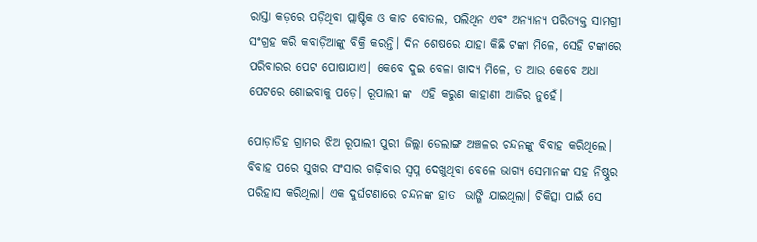ରାସ୍ତା କଡ଼ରେ ପଡ଼ିଥିବା ପ୍ଲାଷ୍ଟିକ ଓ କାଚ ବୋତଲ, ପଲିଥିନ ଏବଂ ଅନ୍ୟାନ୍ୟ ପରିତ୍ୟକ୍ତ ସାମଗ୍ରୀ ସଂଗ୍ରହ କରି କବାଡ଼ିଆଙ୍କୁ ବିକ୍ରି କରନ୍ତି। ଦିନ ଶେଷରେ ଯାହା କିଛି ଟଙ୍କା ମିଳେ, ସେହି ଟଙ୍କାରେ ପରିବାରର ପେଟ ପୋଷାଯାଏ। କେବେ ଦୁଇ ବେଳା ଖାଦ୍ୟ ମିଳେ, ତ ଆଉ କେବେ ଅଧା ପେଟରେ ଶୋଇବାକୁ ପଡ଼େ। ରୂପାଲୀ ଙ୍କ  ଏହି କରୁଣ କାହାଣୀ ଆଜିର ନୁହେଁ।

ପୋଡ଼ାଡିହ ଗ୍ରାମର ଝିଅ ରୂପାଲୀ ପୁରୀ ଜିଲ୍ଲା ଡେଲାଙ୍ଗ ଅଞ୍ଚଳର ଚନ୍ଦନଙ୍କୁ ବିବାହ କରିଥିଲେ। ବିବାହ ପରେ ସୁଖର ସଂସାର ଗଢ଼ିବାର ସ୍ୱପ୍ନ ଦେଖୁଥିବା ବେଳେ ଭାଗ୍ୟ ସେମାନଙ୍କ ସହ ନିଷ୍ଠୁର ପରିହାସ କରିଥିଲା। ଏକ ଦୁର୍ଘଟଣାରେ ଚନ୍ଦନଙ୍କ ହାତ  ଭାଙ୍ଗି ଯାଇଥିଲା। ଚିକିତ୍ସା ପାଇଁ ସେ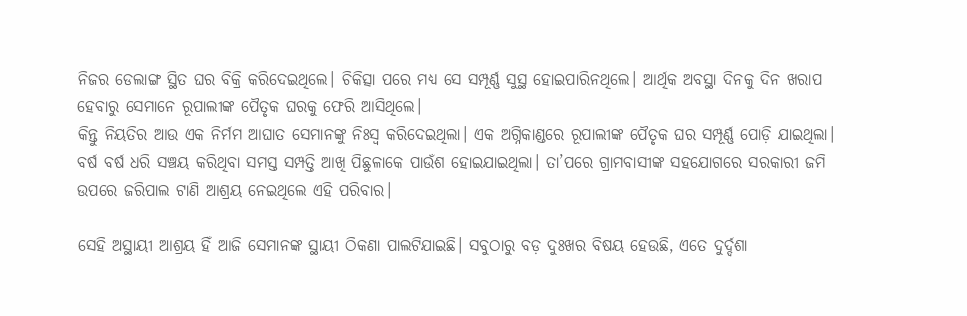ନିଜର ଡେଲାଙ୍ଗ ସ୍ଥିତ ଘର ବିକ୍ରି କରିଦେଇଥିଲେ। ଚିକିତ୍ସା ପରେ ମଧ୍ୟ ସେ ସମ୍ପୂର୍ଣ୍ଣ ସୁସ୍ଥ ହୋଇପାରିନଥିଲେ। ଆର୍ଥିକ ଅବସ୍ଥା ଦିନକୁ ଦିନ ଖରାପ ହେବାରୁ ସେମାନେ ରୂପାଲୀଙ୍କ ପୈତୃକ ଘରକୁ ଫେରି ଆସିଥିଲେ।
କିନ୍ତୁ ନିୟତିର ଆଉ ଏକ ନିର୍ମମ ଆଘାତ ସେମାନଙ୍କୁ ନିଃସ୍ୱ କରିଦେଇଥିଲା। ଏକ ଅଗ୍ନିକାଣ୍ଡରେ ରୂପାଲୀଙ୍କ ପୈତୃକ ଘର ସମ୍ପୂର୍ଣ୍ଣ ପୋଡ଼ି ଯାଇଥିଲା। ବର୍ଷ ବର୍ଷ ଧରି ସଞ୍ଚୟ କରିଥିବା ସମସ୍ତ ସମ୍ପତ୍ତି ଆଖି ପିଛୁଳାକେ ପାଉଁଶ ହୋଇଯାଇଥିଲା। ତା’ପରେ ଗ୍ରାମବାସୀଙ୍କ ସହଯୋଗରେ ସରକାରୀ ଜମି ଉପରେ ଜରିପାଲ ଟାଣି ଆଶ୍ରୟ ନେଇଥିଲେ ଏହି ପରିବାର।

ସେହି ଅସ୍ଥାୟୀ ଆଶ୍ରୟ ହିଁ ଆଜି ସେମାନଙ୍କ ସ୍ଥାୟୀ ଠିକଣା ପାଲଟିଯାଇଛି। ସବୁଠାରୁ ବଡ଼ ଦୁଃଖର ବିଷୟ ହେଉଛି, ଏତେ ଦୁର୍ଦ୍ଦଶା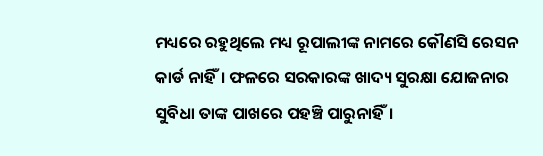ମଧ୍ୟରେ ରହୁଥିଲେ ମଧ୍ୟ ରୂପାଲୀଙ୍କ ନାମରେ କୌଣସି ରେସନ କାର୍ଡ ନାହିଁ। ଫଳରେ ସରକାରଙ୍କ ଖାଦ୍ୟ ସୁରକ୍ଷା ଯୋଜନାର ସୁବିଧା ତାଙ୍କ ପାଖରେ ପହଞ୍ଚି ପାରୁନାହିଁ।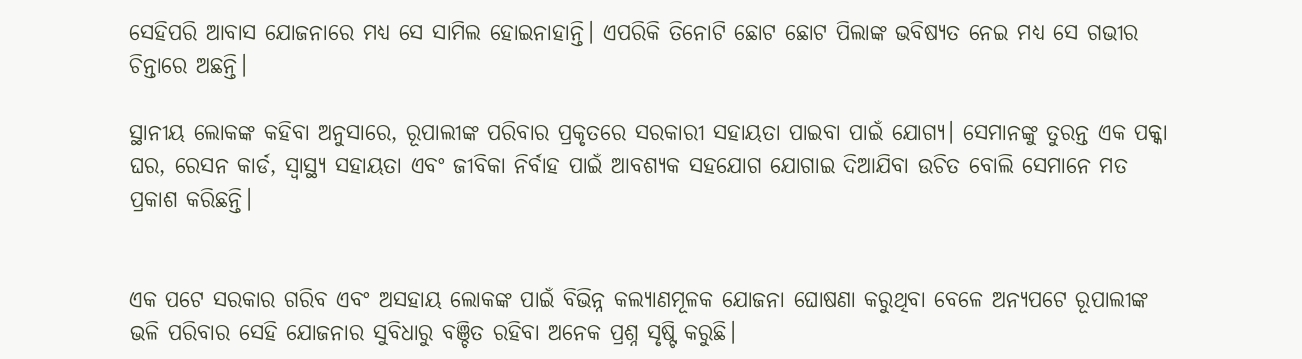ସେହିପରି ଆବାସ ଯୋଜନାରେ ମଧ୍ୟ ସେ ସାମିଲ ହୋଇନାହାନ୍ତି। ଏପରିକି ତିନୋଟି ଛୋଟ ଛୋଟ ପିଲାଙ୍କ ଭବିଷ୍ୟତ ନେଇ ମଧ୍ୟ ସେ ଗଭୀର ଚିନ୍ତାରେ ଅଛନ୍ତି।

ସ୍ଥାନୀୟ ଲୋକଙ୍କ କହିବା ଅନୁସାରେ, ରୂପାଲୀଙ୍କ ପରିବାର ପ୍ରକୃତରେ ସରକାରୀ ସହାୟତା ପାଇବା ପାଇଁ ଯୋଗ୍ୟ। ସେମାନଙ୍କୁ ତୁରନ୍ତ ଏକ ପକ୍କା ଘର, ରେସନ କାର୍ଡ, ସ୍ୱାସ୍ଥ୍ୟ ସହାୟତା ଏବଂ ଜୀବିକା ନିର୍ବାହ ପାଇଁ ଆବଶ୍ୟକ ସହଯୋଗ ଯୋଗାଇ ଦିଆଯିବା ଉଚିତ ବୋଲି ସେମାନେ ମତ ପ୍ରକାଶ କରିଛନ୍ତି।


ଏକ ପଟେ ସରକାର ଗରିବ ଏବଂ ଅସହାୟ ଲୋକଙ୍କ ପାଇଁ ବିଭିନ୍ନ କଲ୍ୟାଣମୂଳକ ଯୋଜନା ଘୋଷଣା କରୁଥିବା ବେଳେ ଅନ୍ୟପଟେ ରୂପାଲୀଙ୍କ ଭଳି ପରିବାର ସେହି ଯୋଜନାର ସୁବିଧାରୁ ବଞ୍ଚିତ ରହିବା ଅନେକ ପ୍ରଶ୍ନ ସୃଷ୍ଟି କରୁଛି।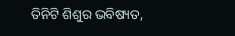ତିନିଟି ଶିଶୁର ଭବିଷ୍ୟତ,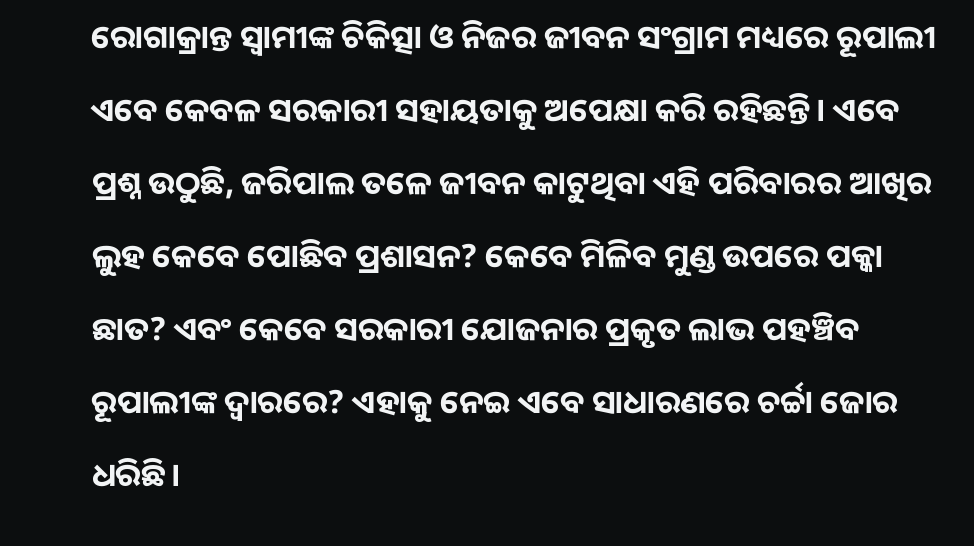ରୋଗାକ୍ରାନ୍ତ ସ୍ୱାମୀଙ୍କ ଚିକିତ୍ସା ଓ ନିଜର ଜୀବନ ସଂଗ୍ରାମ ମଧ୍ୟରେ ରୂପାଲୀ ଏବେ କେବଳ ସରକାରୀ ସହାୟତାକୁ ଅପେକ୍ଷା କରି ରହିଛନ୍ତି। ଏବେ  ପ୍ରଶ୍ନ ଉଠୁଛି, ଜରିପାଲ ତଳେ ଜୀବନ କାଟୁଥିବା ଏହି ପରିବାରର ଆଖିର ଲୁହ କେବେ ପୋଛିବ ପ୍ରଶାସନ? କେବେ ମିଳିବ ମୁଣ୍ଡ ଉପରେ ପକ୍କା ଛାତ? ଏବଂ କେବେ ସରକାରୀ ଯୋଜନାର ପ୍ରକୃତ ଲାଭ ପହଞ୍ଚିବ ରୂପାଲୀଙ୍କ ଦ୍ୱାରରେ? ଏହାକୁ ନେଇ ଏବେ ସାଧାରଣରେ ଚର୍ଚ୍ଚା ଜୋର ଧରିଛି।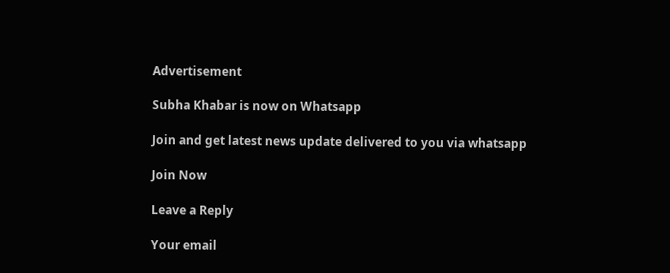Advertisement

Subha Khabar is now on Whatsapp

Join and get latest news update delivered to you via whatsapp

Join Now

Leave a Reply

Your email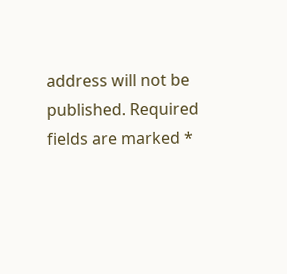address will not be published. Required fields are marked *